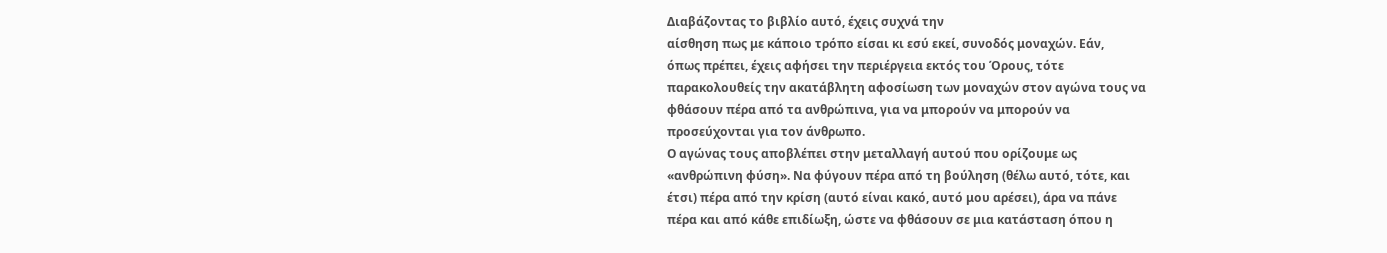Διαβάζοντας το βιβλίο αυτό, έχεις συχνά την
αίσθηση πως με κάποιο τρόπο είσαι κι εσύ εκεί, συνοδός μοναχών. Εάν,
όπως πρέπει, έχεις αφήσει την περιέργεια εκτός του Όρους, τότε
παρακολουθείς την ακατάβλητη αφοσίωση των μοναχών στον αγώνα τους να
φθάσουν πέρα από τα ανθρώπινα, για να μπορούν να μπορούν να
προσεύχονται για τον άνθρωπο.
Ο αγώνας τους αποβλέπει στην μεταλλαγή αυτού που ορίζουμε ως
«ανθρώπινη φύση». Να φύγουν πέρα από τη βούληση (θέλω αυτό, τότε, και
έτσι) πέρα από την κρίση (αυτό είναι κακό, αυτό μου αρέσει), άρα να πάνε
πέρα και από κάθε επιδίωξη, ώστε να φθάσουν σε μια κατάσταση όπου η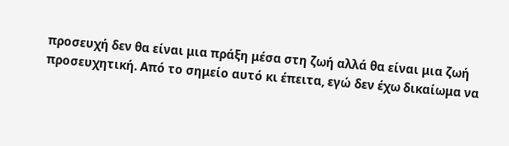προσευχή δεν θα είναι μια πράξη μέσα στη ζωή αλλά θα είναι μια ζωή
προσευχητική. Από το σημείο αυτό κι έπειτα, εγώ δεν έχω δικαίωμα να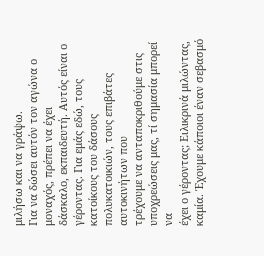μιλήσω και να γράψω.
Για να δώσει αυτόν τον αγώνα ο μοναχός, πρέπει να έχει
δάσκαλο, εκπαιδευτή. Αυτός είναι ο γέροντας. Για εμάς εδώ, τους
κατοίκους του δάσους πολυκατοικιών, τους επιβάτες αυτοκινήτων που
τρέχουμε να ανταποκριθούμε στις υποχρεώσεις μας, τί σημασία μπορεί να
έχει ο γέροντας; Ειλικρινά μιλώντας, καμία. Έχουμε κάποιοι έναν σεβασμό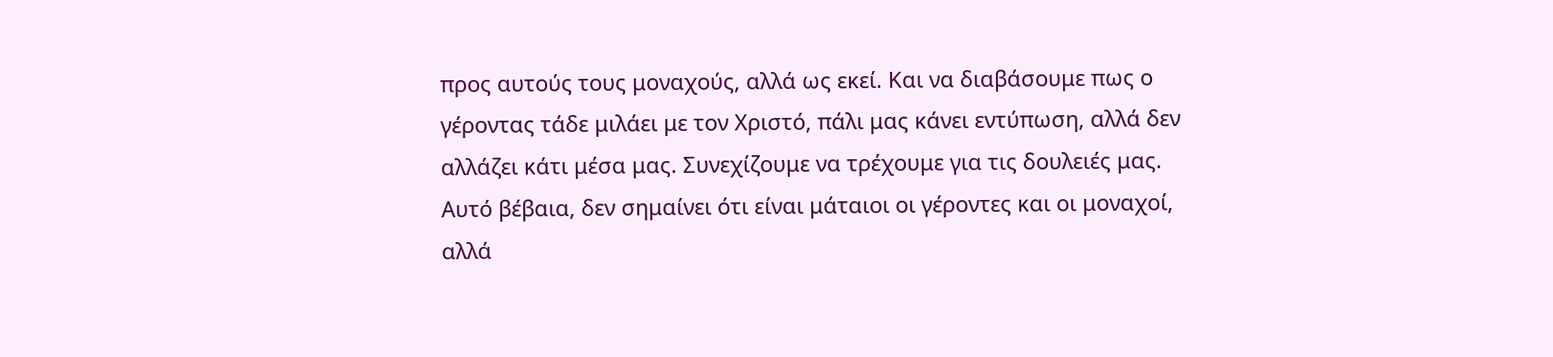προς αυτούς τους μοναχούς, αλλά ως εκεί. Και να διαβάσουμε πως ο
γέροντας τάδε μιλάει με τον Χριστό, πάλι μας κάνει εντύπωση, αλλά δεν
αλλάζει κάτι μέσα μας. Συνεχίζουμε να τρέχουμε για τις δουλειές μας.
Αυτό βέβαια, δεν σημαίνει ότι είναι μάταιοι οι γέροντες και οι μοναχοί,
αλλά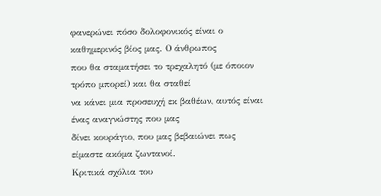φανερώνει πόσο δολοφονικός είναι ο καθημερινός βίος μας. Ο άνθρωπος
που θα σταματήσει το τρεχαλητό (με όποιον τρόπο μπορεί) και θα σταθεί
να κάνει μια προσευχή εκ βαθέων, αυτός είναι ένας αναγνώστης που μας
δίνει κουράγιο, που μας βεβαιώνει πως είμαστε ακόμα ζωντανοί.
Κριτικά σχόλια του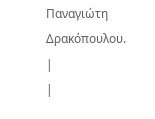Παναγιώτη Δρακόπουλου.
|
|